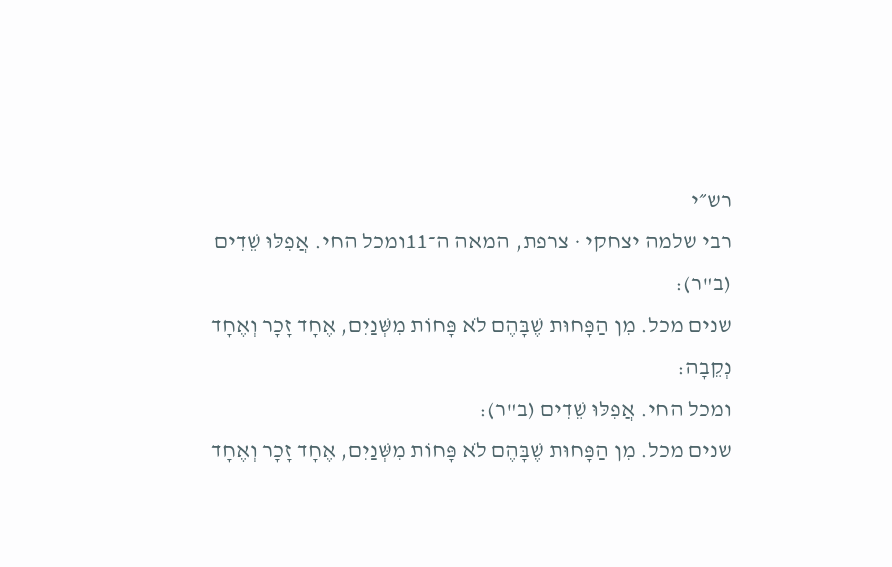רש״י
רבי שלמה יצחקי · צרפת, המאה ה־11ומכל החי. אֲפִלּוּ שֵׁדִים (ב"ר):
שנים מכל. מִן הַפָּחוּת שֶׁבָּהֶם לֹא פָּחוֹת מִשְּׁנַיִם, אֶחָד זָכָר וְאֶחָד נְקֵבָה:
ומכל החי. אֲפִלּוּ שֵׁדִים (ב"ר):
שנים מכל. מִן הַפָּחוּת שֶׁבָּהֶם לֹא פָּחוֹת מִשְּׁנַיִם, אֶחָד זָכָר וְאֶחָד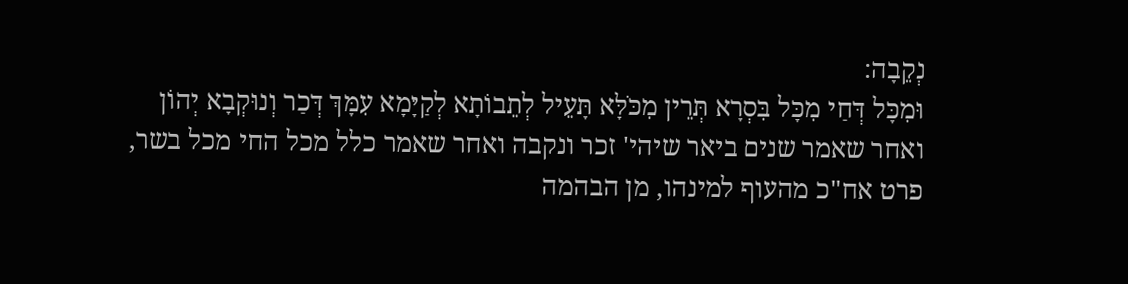נְקֵבָה:
וּמִכָּל דְּחַי מִכָּל בִּסְרָא תְּרֵין מִכֹּלָּא תָּעֵיל לְתֵבוֹתָא לְקַיָּמָא עִמָּךְ דְּכַר וְנוּקְבָא יְהוֹן
ואחר שאמר שנים ביאר שיהי' זכר ונקבה ואחר שאמר כלל מכל החי מכל בשר, פרט אח"כ מהעוף למינהו, מן הבהמה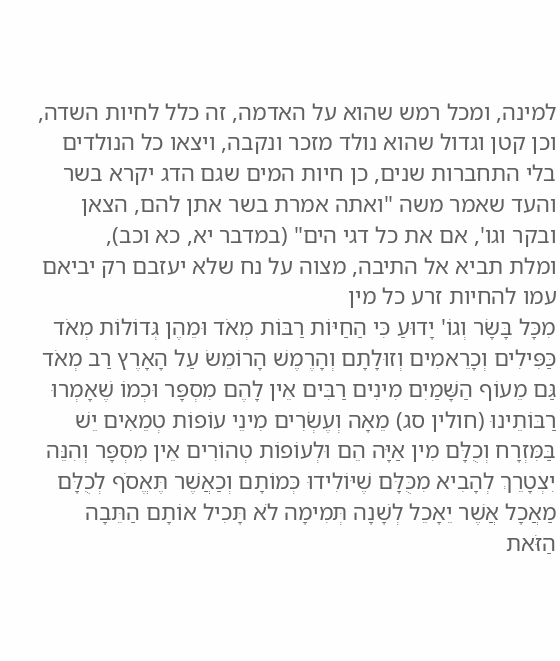למינה, ומכל רמש שהוא על האדמה, זה כלל לחיות השדה, וכן קטן וגדול שהוא נולד מזכר ונקבה, ויצאו כל הנולדים בלי התחברות שנים, כן חיות המים שגם הדג יקרא בשר והעד שאמר משה "ואתה אמרת בשר אתן להם, הצאן ובקר וגו', אם את כל דגי הים" (במדבר יא, כא וכב),
ומלת תביא אל התיבה, מצוה על נח שלא יעזבם רק יביאם עמו להחיות זרע כל מין
מִכָּל בָּשָׂר וְגוֹ' יָדוּעַ כִּי הַחַיּוֹת רַבּוֹת מְאֹד וּמֵהֶן גְּדוֹלוֹת מְאֹד כַּפִּילִים וְכָרֵאמִים וְזוּלָתָם וְהָרֶמֶשׁ הָרוֹמֵשׂ עַל הָאָרֶץ רַב מְאֹד גַּם מֵעוֹף הַשָּׁמַיִם מִינִים רַבִּים אֵין לָהֶם מִסְפָּר וּכְמוֹ שֶׁאָמְרוּ רַבּוֹתֵינוּ (חולין סג) מֵאָה וְעֶשְׂרִים מִינֵי עוֹפוֹת טְמֵאִים יֵשׁ בַּמִּזְרָח וְכֻלָּם מִין אַיָּה הֵם וּלְעוֹפוֹת טְהוֹרִים אֵין מִסְפָּר וְהִנֵּה יִצְטָרֵךְ לְהָבִיא מִכֻּלָּם שֶׁיּוֹלִידוּ כְּמוֹתָם וְכַאֲשֶׁר תֶּאֱסֹף לְכֻלָּם מַאֲכָל אֲשֶׁר יֵאָכֵל לְשָׁנָה תְּמִימָה לֹא תָּכִיל אוֹתָם הַתֵּבָה הַזֹּאת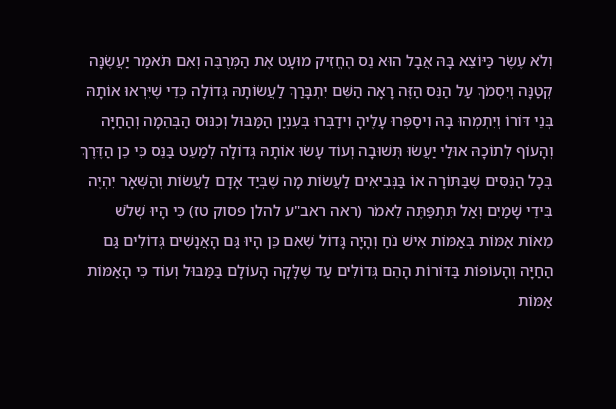וְלֹא עֶשֶׂר כַּיּוֹצֵא בָּהּ אֲבָל הוּא נֵס הֶחֱזִיק מוּעָט אֶת הַמְּרֻבֶּה וְאִם תֹּאמַר יַעֲשֶׂנָּה קְטַנָּה וְיִסְמֹךְ עַל הַנֵּס הַזֶּה רָאָה הַשֵּׁם יִתְבָּרַךְ לַעֲשׂוֹתָהּ גְּדוֹלָה כְּדֵי שֶׁיִּרְאוּ אוֹתָהּ בְּנֵי דּוֹרוֹ וְיִתְמְהוּ בָּהּ וִיסַפְּרוּ עָלֶיהָ וִידַבְּרוּ בְּעִנְיַן הַמַּבּוּל וְכִנּוּס הַבְּהֵמָה וְהַחַיָּה וְהָעוֹף לְתוֹכָהּ אוּלַי יַעֲשׂוּ תְּשׁוּבָה וְעוֹד עָשׂוּ אוֹתָהּ גְּדוֹלָה לְמַעֵט בַּנֵּס כִּי כֵן הַדֶּרֶךְ בְּכָל הַנִּסִּים שֶׁבַּתּוֹרָה אוֹ בַּנְּבִיאִים לַעֲשׂוֹת מָה שֶׁבְּיַד אָדָם לַעֲשׂוֹת וְהַשְּׁאָר יִהְיֶה בִּידֵי שָׁמַיִם וְאַל תִּתְפַּתֶּה לֵאמֹר (ראה ראב"ע להלן פסוק טז) כִּי הָיוּ שְׁלֹשׁ מֵאוֹת אַמּוֹת בְּאַמּוֹת אִישׁ נֹחַ וְהָיָה גָּדוֹל שֶׁאִם כֵּן הָיוּ גַּם הָאֲנָשִׁים גְּדוֹלִים גַּם הַחַיָּה וְהָעוֹפוֹת בַּדּוֹרוֹת הָהֵם גְּדוֹלִים עַד שֶׁלָּקָה הָעוֹלָם בַּמַּבּוּל וְעוֹד כִּי הָאַמּוֹת אַמּוֹת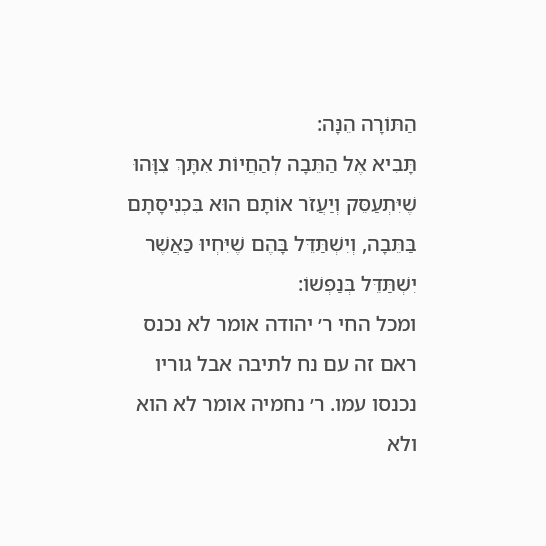הַתּוֹרָה הֵנָּה:
תָּבִיא אֶל הַתֵּבָה לְהַחֲיוֹת אִתָּךְ צִוָּהוּ שֶׁיִּתְעַסֵּק וְיַעֲזֹר אוֹתָם הוּא בִּכְנִיסָתָם בַּתֵּבָה, וְיִשְׁתַּדֵּל בָּהֶם שֶׁיִּחְיוּ כַּאֲשֶׁר יִשְׁתַּדֵּל בְּנַפְשׁוֹ:
ומכל החי ר׳ יהודה אומר לא נכנס ראם זה עם נח לתיבה אבל גוריו נכנסו עמו. ר׳ נחמיה אומר לא הוא ולא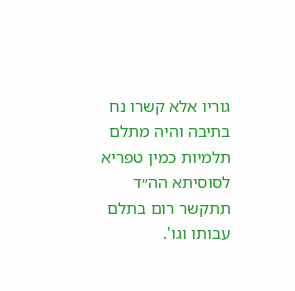גוריו אלא קשרו נח בתיבה והיה מתלם תלמיות כמין טפריא לסוסיתא הה״ד תתקשר רום בתלם עבותו וגו'.